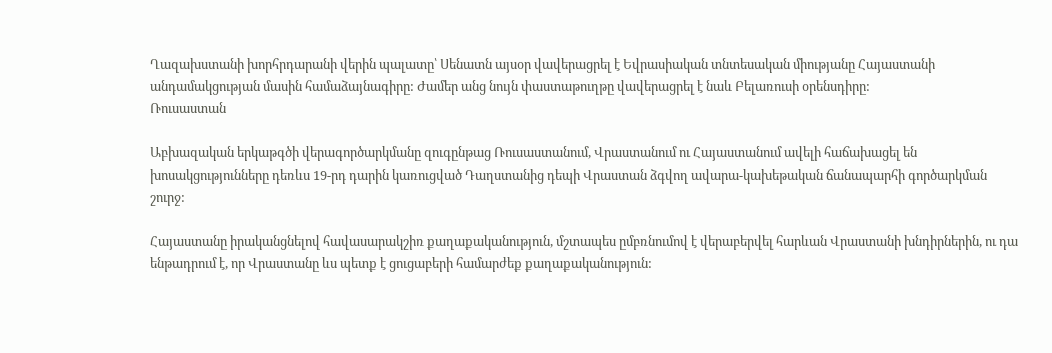Ղազախստանի խորհրդարանի վերին պալատը՝ Սենատն այսօր վավերացրել է Եվրասիական տնտեսական միությանը Հայաստանի անդամակցության մասին համաձայնագիրը: Ժամեր անց նույն փաստաթուղթը վավերացրել է նաև Բելառուսի օրենսդիրը:
Ռուսաստան

Աբխազական երկաթգծի վերագործարկմանը զուգընթաց Ռուսաստանում, Վրաստանում ու Հայաստանում ավելի հաճախացել են խոսակցությունները դեռևս 19-րդ դարին կառուցված Դաղստանից դեպի Վրաստան ձգվող ավարա-կախեթական ճանապարհի գործարկման շուրջ:

Հայաստանը իրականցնելով հավասարակշիռ քաղաքականություն, մշտապես ըմբռնումով է վերաբերվել հարևան Վրաստանի խնդիրներին, ու դա ենթադրում է, որ Վրաստանը ևս պետք է ցուցաբերի համարժեք քաղաքականություն: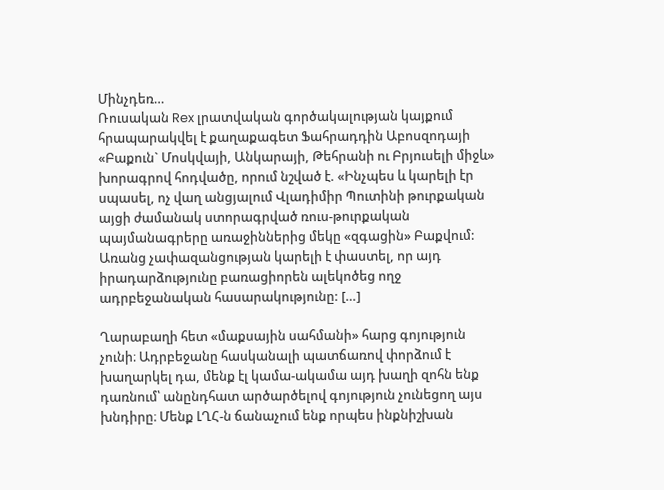Մինչդեռ…
Ռուսական Rex լրատվական գործակալության կայքում հրապարակվել է քաղաքագետ Ֆահրադդին Աբոսզոդայի «Բաքուն` Մոսկվայի, Անկարայի, Թեհրանի ու Բրյուսելի միջև» խորագրով հոդվածը, որում նշված է. «Ինչպես և կարելի էր սպասել, ոչ վաղ անցյալում Վլադիմիր Պուտինի թուրքական այցի ժամանակ ստորագրված ռուս-թուրքական պայմանագրերը առաջիններից մեկը «զգացին» Բաքվում: Առանց չափազանցության կարելի է փաստել, որ այդ իրադարձությունը բառացիորեն ալեկոծեց ողջ ադրբեջանական հասարակությունը: […]

Ղարաբաղի հետ «մաքսային սահմանի» հարց գոյություն չունի։ Ադրբեջանը հասկանալի պատճառով փորձում է խաղարկել դա, մենք էլ կամա-ակամա այդ խաղի զոհն ենք դառնում՝ անընդհատ արծարծելով գոյություն չունեցող այս խնդիրը։ Մենք ԼՂՀ-ն ճանաչում ենք որպես ինքնիշխան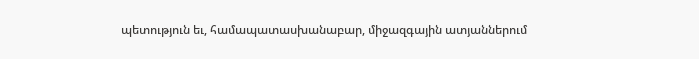պետություն եւ, համապատասխանաբար, միջազգային ատյաններում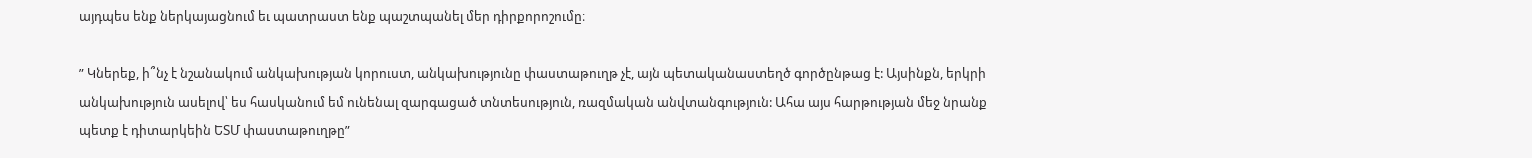այդպես ենք ներկայացնում եւ պատրաստ ենք պաշտպանել մեր դիրքորոշումը։

” Կներեք, ի՞նչ է նշանակում անկախության կորուստ, անկախությունը փաստաթուղթ չէ, այն պետականաստեղծ գործընթաց է: Այսինքն, երկրի անկախություն ասելով՝ ես հասկանում եմ ունենալ զարգացած տնտեսություն, ռազմական անվտանգություն: Ահա այս հարթության մեջ նրանք պետք է դիտարկեին ԵՏՄ փաստաթուղթը”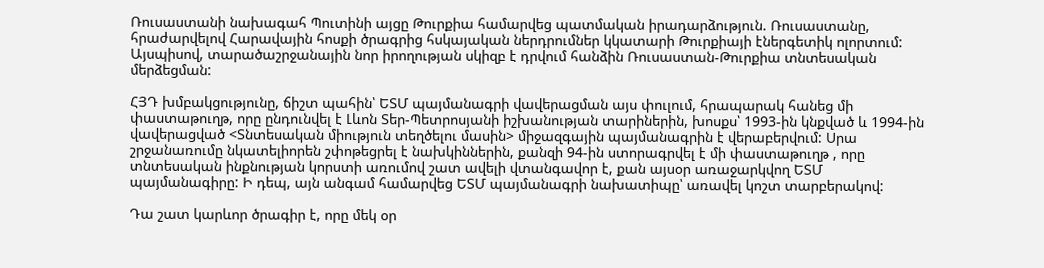Ռուսաստանի նախագահ Պուտինի այցը Թուրքիա համարվեց պատմական իրադարձություն. Ռուսաստանը, հրաժարվելով Հարավային հոսքի ծրագրից հսկայական ներդրումներ կկատարի Թուրքիայի էներգետիկ ոլորտում: Այսպիսով, տարածաշրջանային նոր իրողության սկիզբ է դրվում հանձին Ռուսաստան-Թուրքիա տնտեսական մերձեցման:

ՀՅԴ խմբակցությունը, ճիշտ պահին՝ ԵՏՄ պայմանագրի վավերացման այս փուլում, հրապարակ հանեց մի փաստաթուղթ, որը ընդունվել է Լևոն Տեր-Պետրոսյանի իշխանության տարիներին, խոսքս՝ 1993-ին կնքված և 1994-ին վավերացված <Տնտեսական միություն տեղծելու մասին> միջազգային պայմանագրին է վերաբերվում: Սրա շրջանառումը նկատելիորեն շփոթեցրել է նախկիններին, քանզի 94-ին ստորագրվել է մի փաստաթուղթ , որը տնտեսական ինքնության կորստի առումով շատ ավելի վտանգավոր է, քան այսօր առաջարկվող ԵՏՄ պայմանագիրը: Ի դեպ, այն անգամ համարվեց ԵՏՄ պայմանագրի նախատիպը՝ առավել կոշտ տարբերակով:

Դա շատ կարևոր ծրագիր է, որը մեկ օր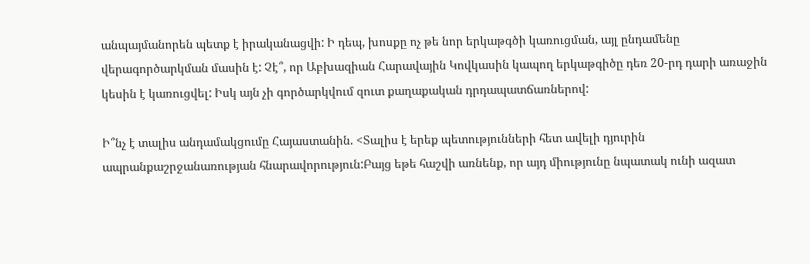անպայմանորեն պետք է իրականացվի: Ի դեպ, խոսքը ոչ թե նոր երկաթգծի կառուցման, այլ ընդամենը վերագործարկման մասին է: Չէ՞, որ Աբխազիան Հարավային Կովկասին կապող երկաթգիծը դեռ 20-րդ դարի առաջին կեսին է կառուցվել: Իսկ այն չի գործարկվում զուտ քաղաքական դրդապատճառներով:

Ի՞նչ է տալիս անդամակցումը Հայաստանին. <Տալիս է երեք պետությունների հետ ավելի դյուրին ապրանքաշրջանառության հնարավորություն:Բայց եթե հաշվի առնենք, որ այդ միությունը նպատակ ունի ազատ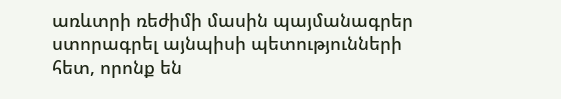առևտրի ռեժիմի մասին պայմանագրեր ստորագրել այնպիսի պետությունների հետ, որոնք են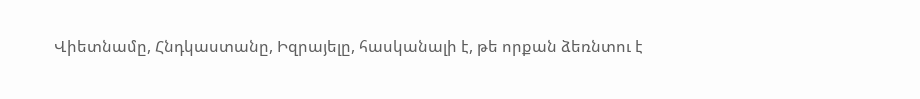Վիետնամը, Հնդկաստանը, Իզրայելը, հասկանալի է, թե որքան ձեռնտու է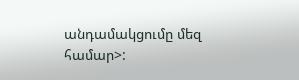անդամակցումը մեզ համար>: